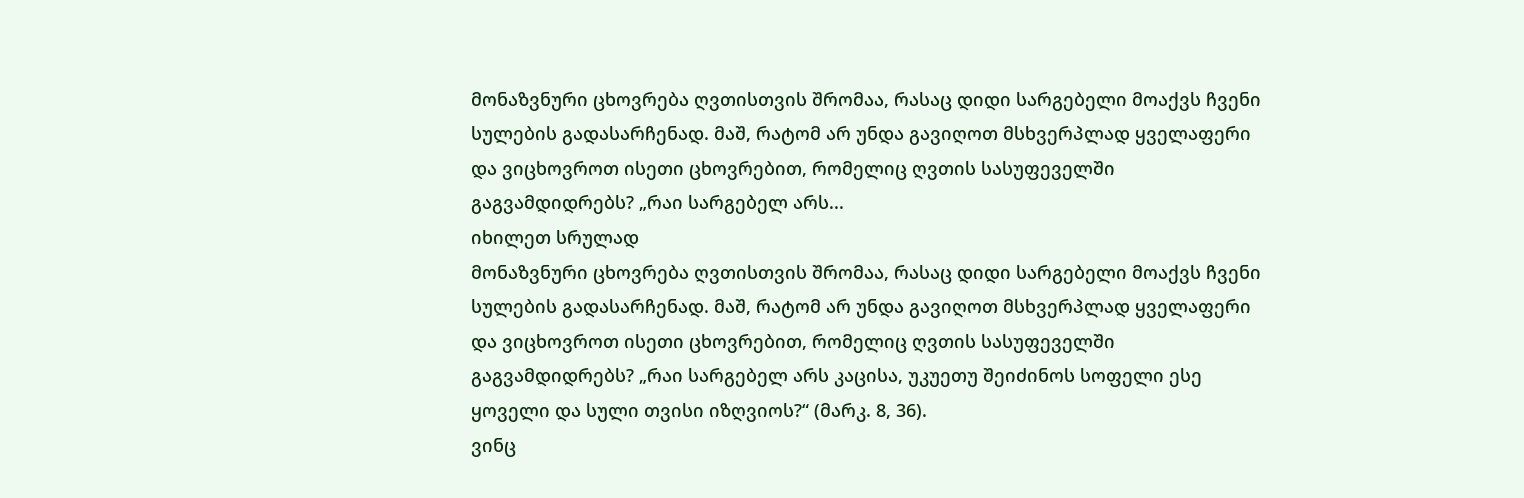მონაზვნური ცხოვრება ღვთისთვის შრომაა, რასაც დიდი სარგებელი მოაქვს ჩვენი სულების გადასარჩენად. მაშ, რატომ არ უნდა გავიღოთ მსხვერპლად ყველაფერი და ვიცხოვროთ ისეთი ცხოვრებით, რომელიც ღვთის სასუფეველში გაგვამდიდრებს? „რაი სარგებელ არს...
იხილეთ სრულად
მონაზვნური ცხოვრება ღვთისთვის შრომაა, რასაც დიდი სარგებელი მოაქვს ჩვენი სულების გადასარჩენად. მაშ, რატომ არ უნდა გავიღოთ მსხვერპლად ყველაფერი და ვიცხოვროთ ისეთი ცხოვრებით, რომელიც ღვთის სასუფეველში გაგვამდიდრებს? „რაი სარგებელ არს კაცისა, უკუეთუ შეიძინოს სოფელი ესე ყოველი და სული თვისი იზღვიოს?“ (მარკ. 8, 36).
ვინც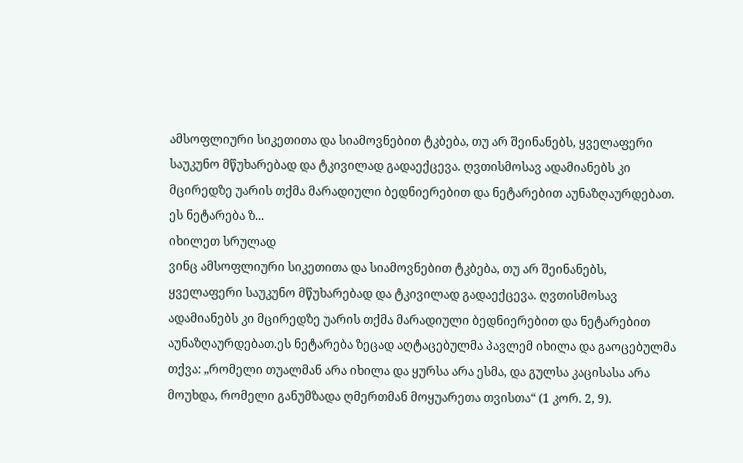ამსოფლიური სიკეთითა და სიამოვნებით ტკბება, თუ არ შეინანებს, ყველაფერი საუკუნო მწუხარებად და ტკივილად გადაექცევა. ღვთისმოსავ ადამიანებს კი მცირედზე უარის თქმა მარადიული ბედნიერებით და ნეტარებით აუნაზღაურდებათ. ეს ნეტარება ზ...
იხილეთ სრულად
ვინც ამსოფლიური სიკეთითა და სიამოვნებით ტკბება, თუ არ შეინანებს, ყველაფერი საუკუნო მწუხარებად და ტკივილად გადაექცევა. ღვთისმოსავ ადამიანებს კი მცირედზე უარის თქმა მარადიული ბედნიერებით და ნეტარებით აუნაზღაურდებათ.ეს ნეტარება ზეცად აღტაცებულმა პავლემ იხილა და გაოცებულმა თქვა: „რომელი თუალმან არა იხილა და ყურსა არა ესმა, და გულსა კაცისასა არა მოუხდა, რომელი განუმზადა ღმერთმან მოყუარეთა თვისთა“ (1 კორ. 2, 9).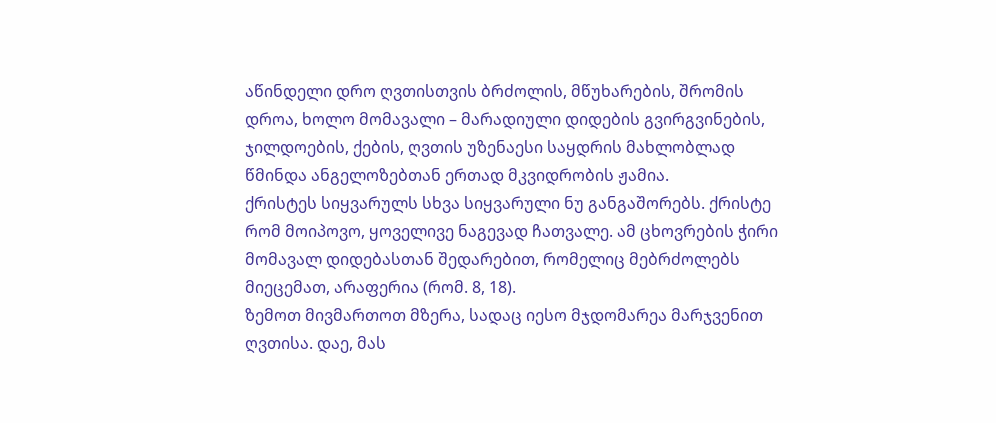აწინდელი დრო ღვთისთვის ბრძოლის, მწუხარების, შრომის დროა, ხოლო მომავალი – მარადიული დიდების გვირგვინების, ჯილდოების, ქების, ღვთის უზენაესი საყდრის მახლობლად წმინდა ანგელოზებთან ერთად მკვიდრობის ჟამია.
ქრისტეს სიყვარულს სხვა სიყვარული ნუ განგაშორებს. ქრისტე რომ მოიპოვო, ყოველივე ნაგევად ჩათვალე. ამ ცხოვრების ჭირი მომავალ დიდებასთან შედარებით, რომელიც მებრძოლებს მიეცემათ, არაფერია (რომ. 8, 18).
ზემოთ მივმართოთ მზერა, სადაც იესო მჯდომარეა მარჯვენით ღვთისა. დაე, მას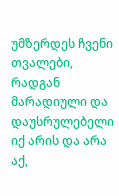უმზერდეს ჩვენი თვალები, რადგან მარადიული და დაუსრულებელი იქ არის და არა აქ,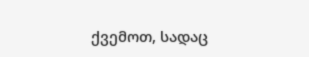ქვემოთ, სადაც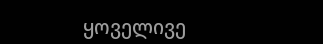ყოველივე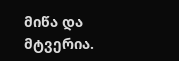მიწა და მტვერია.